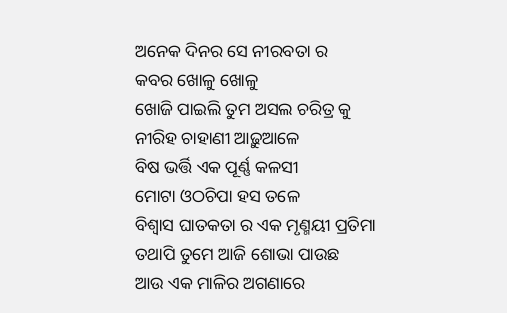ଅନେକ ଦିନର ସେ ନୀରବତା ର
କବର ଖୋଳୁ ଖୋଳୁ
ଖୋଜି ପାଇଲି ତୁମ ଅସଲ ଚରିତ୍ର କୁ
ନୀରିହ ଚାହାଣୀ ଆଢ଼ୁଆଳେ
ବିଷ ଭର୍ତ୍ତି ଏକ ପୂର୍ଣ୍ଣ କଳସୀ
ମୋଟା ଓଠଚିପା ହସ ତଳେ
ବିଶ୍ୱାସ ଘାତକତା ର ଏକ ମୃଣ୍ମୟୀ ପ୍ରତିମା
ତଥାପି ତୁମେ ଆଜି ଶୋଭା ପାଉଛ
ଆଉ ଏକ ମାଳିର ଅଗଣାରେ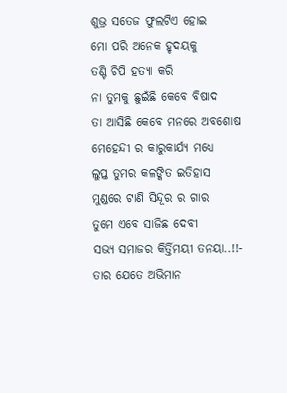ଶୁଭ୍ର ସତେଜ ଫୁଲଟିଏ ହୋଇ
ମୋ ପରି ଅନେକ ହୃଦୟକୁ
ତଣ୍ଟି ଚିପି ହତ୍ୟା କରି
ନା ତୁମକୁ ଛୁଇଁଛି କେବେ ବିଷାଦ
ତା ଆସିଛି କେବେ ମନରେ ଅବଶୋଷ
ମେହେନ୍ଦୀ ର କାରୁକାର୍ଯ୍ୟ ମଧ୍ୟେ
ଲୁପ୍ତ ତୁମର କଳଙ୍କିତ ଇତିହାସ
ମୁଣ୍ଡରେ ଟାଣି ସିନ୍ଦୂର ର ଗାର
ତୁମେ ଏବେ ସାଜିଛ ଦେବୀ
ସଭ୍ୟ ସମାଜର କିର୍ତ୍ତିମୟୀ ତନୟା..!!-
ତାର ଯେତେ ଅଭିମାନ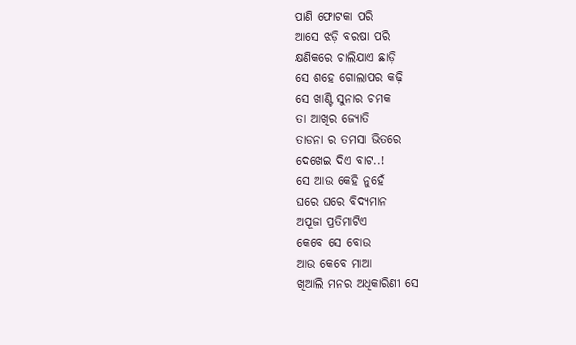ପାଣି ଫୋଟକା ପରି
ଆସେ ଝଡ଼ି ବରଷା ପରି
କ୍ଷଣିକରେ ଚାଲିଯାଏ ଛାଡ଼ି
ସେ ଶହେ ଗୋଲାପର କଢ଼ି
ସେ ଖାଣ୍ଟି ସୁନାର ଚମକ
ତା ଆଖିର ଜ୍ୟୋତି
ତାଡନା ର ତମସା ଭିତରେ
ଦେଖେଇ ଦିଏ ବାଟ..!
ସେ ଆଉ କେହି ନୁହେଁ
ଘରେ ଘରେ ବିଦ୍ୟମାନ
ଅପୂଜା ପ୍ରତିମାଟିଏ
କେବେ ସେ ବୋଉ
ଆଉ କେବେ ମାଆ
ଖିଆଲି ମନର ଅଧିକାରିଣୀ ସେ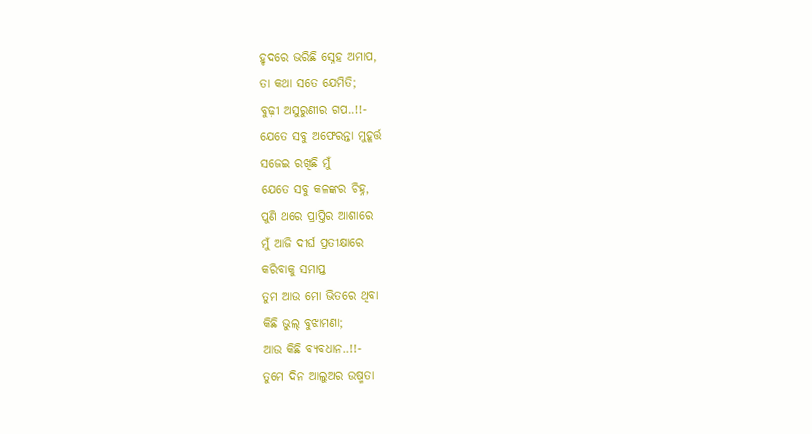ହୃଦରେ ଭରିଛି ସ୍ନେହ ଅମାପ,
ତା କଥା ସତେ ଯେମିତି;
ବୁଢ଼ୀ ଅସୁରୁଣୀର ଗପ..!!-
ଯେତେ ସବୁ ଅଫେରନ୍ତା ମୁହୂର୍ତ୍ତ
ସଜେଇ ରଖିଛି ମୁଁ
ଯେତେ ସବୁ କଳଙ୍କର ଚିହ୍ନ,
ପୁଣି ଥରେ ପ୍ରାପ୍ତିର ଆଶାରେ
ମୁଁ ଆଜି ଦୀର୍ଘ ପ୍ରତୀକ୍ଷାରେ
କରିବାକୁ ସମାପ୍ତ
ତୁମ ଆଉ ମୋ ଭିତରେ ଥିବା
କିଛି ଭୁଲ୍ ବୁଝାମଣା;
ଆଉ କିଛି ବ୍ୟବଧାନ..!!-
ତୁମେ ଦିନ ଆଲୁଅର ଉଷ୍ମତା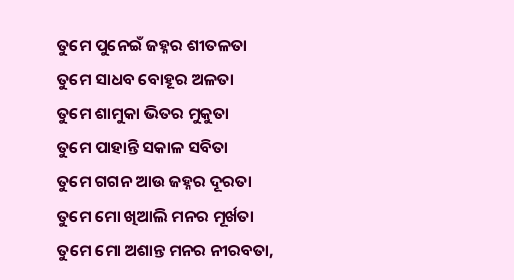ତୁମେ ପୁନେଇଁ ଜହ୍ନର ଶୀତଳତା
ତୁମେ ସାଧବ ବୋହୂର ଅଳତା
ତୁମେ ଶାମୁକା ଭିତର ମୁକୁତା
ତୁମେ ପାହାନ୍ତି ସକାଳ ସବିତା
ତୁମେ ଗଗନ ଆଉ ଜହ୍ନର ଦୂରତା
ତୁମେ ମୋ ଖିଆଲି ମନର ମୂର୍ଖତା
ତୁମେ ମୋ ଅଶାନ୍ତ ମନର ନୀରବତା,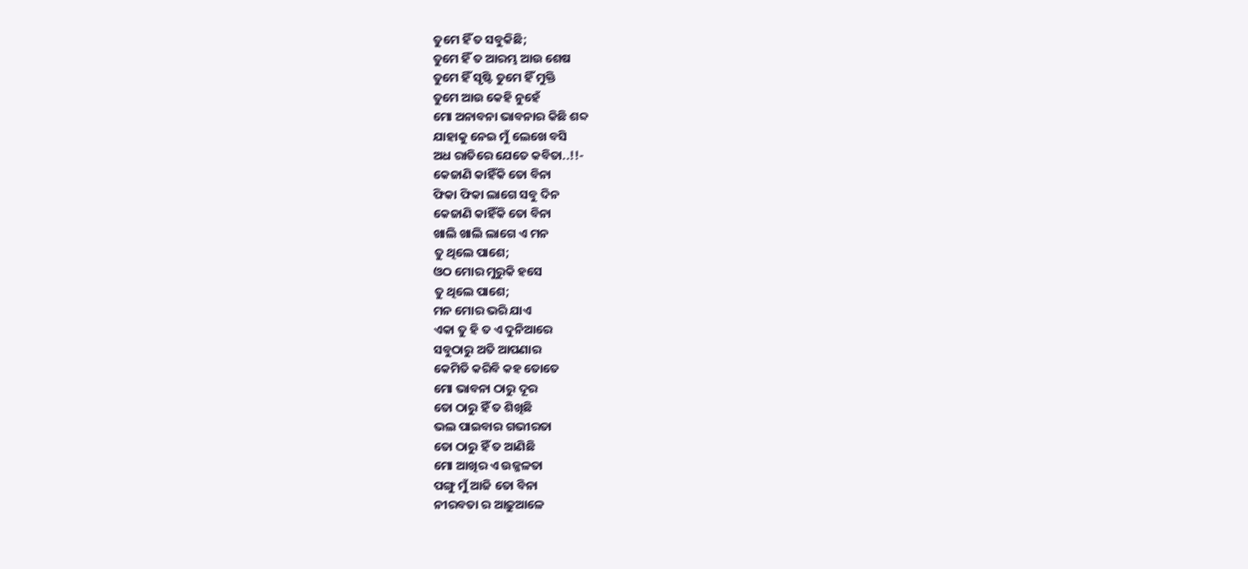ତୁମେ ହିଁ ତ ସବୁକିଛି;
ତୁମେ ହିଁ ତ ଆରମ୍ଭ ଆଉ ଶେଷ
ତୁମେ ହିଁ ସୃଷ୍ଟି ତୁମେ ହିଁ ମୁକ୍ତି
ତୁମେ ଆଉ କେହି ନୁହେଁ
ମୋ ଅନାବନା ଭାବନାର କିଛି ଶବ୍ଦ
ଯାହାକୁ ନେଇ ମୁଁ ଲେଖେ ବସି
ଅଧ ରାତିରେ ଯେତେ କବିତା..!!-
କେଜାଣି କାହିଁକି ତୋ ବିନା
ଫିକା ଫିକା ଲାଗେ ସବୁ ଦିନ
କେଜାଣି କାହିଁକି ତୋ ବିନା
ଖାଲି ଖାଲି ଲାଗେ ଏ ମନ
ତୁ ଥିଲେ ପାଶେ;
ଓଠ ମୋର ମୁରୁକି ହସେ
ତୁ ଥିଲେ ପାଶେ;
ମନ ମୋର ଭରି ଯାଏ
ଏକା ତୁ ହି ତ ଏ ଦୁନିଆରେ
ସବୁଠାରୁ ଅତି ଆପଣାର
କେମିତି କରିବି କହ ତୋତେ
ମୋ ଭାବନା ଠାରୁ ଦୂର
ତୋ ଠାରୁ ହିଁ ତ ଶିଖିଛି
ଭଲ ପାଇବାର ଗଭୀରତା
ତୋ ଠାରୁ ହିଁ ତ ଆଣିଛି
ମୋ ଆଖିର ଏ ଉଜ୍ଜଳତା
ପଙ୍ଗୁ ମୁଁ ଆଜି ତୋ ବିନା
ନୀରବତା ର ଆଢ଼ୁଆଳେ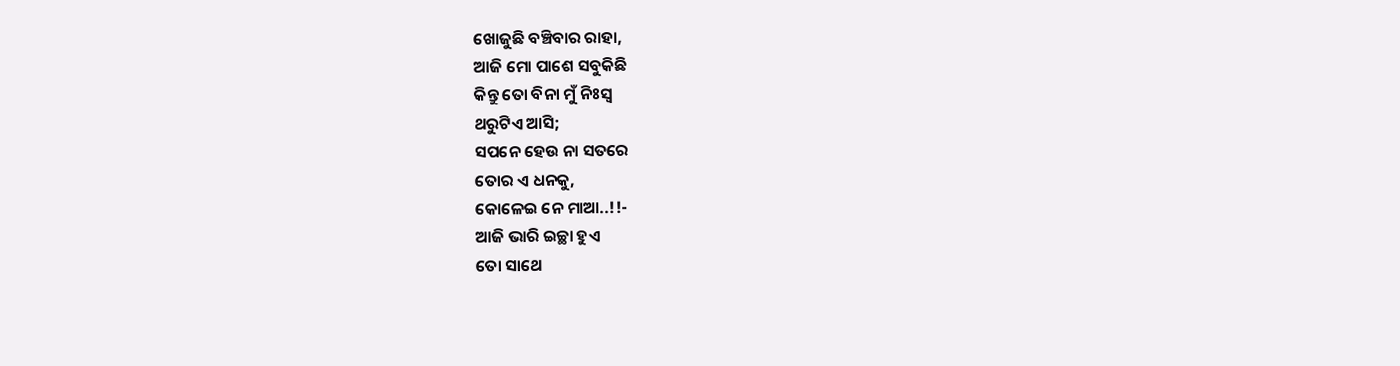ଖୋଜୁଛି ବଞ୍ଚିବାର ରାହା,
ଆଜି ମୋ ପାଶେ ସବୁକିଛି
କିନ୍ତୁ ତୋ ବିନା ମୁଁ ନିଃସ୍ଵ
ଥରୁଟିଏ ଆସି;
ସପନେ ହେଉ ନା ସତରେ
ତୋର ଏ ଧନକୁ,
କୋଳେଇ ନେ ମାଆ..!!-
ଆଜି ଭାରି ଇଚ୍ଛା ହୁଏ
ତୋ ସାଥେ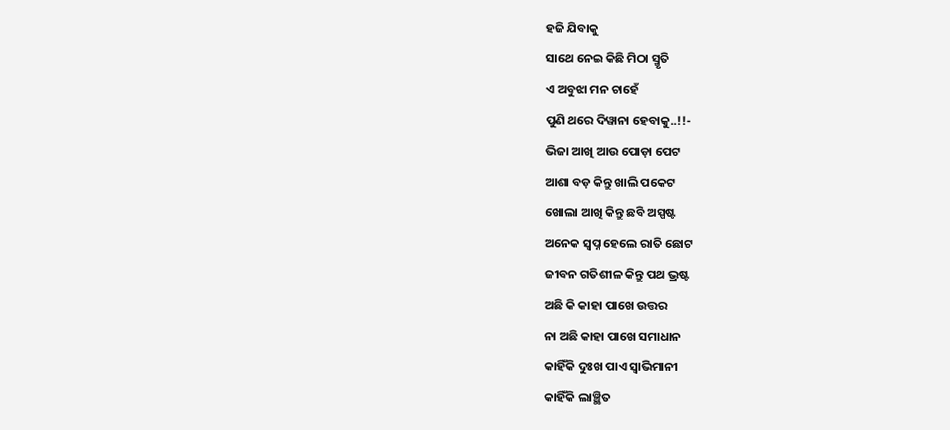ହଜି ଯିବାକୁ
ସାଥେ ନେଇ କିଛି ମିଠା ସ୍ମୃତି
ଏ ଅବୁଝା ମନ ଚାହେଁ
ପୁଣି ଥରେ ଦିୱାନା ହେବାକୁ..!!-
ଭିଜା ଆଖି ଆଉ ପୋଡ଼ା ପେଟ
ଆଶା ବଡ଼ କିନ୍ତୁ ଖାଲି ପକେଟ
ଖୋଲା ଆଖି କିନ୍ତୁ ଛବି ଅସ୍ପଷ୍ଟ
ଅନେକ ସ୍ଵପ୍ନ ହେଲେ ରାତି ଛୋଟ
ଜୀବନ ଗତିଶୀଳ କିନ୍ତୁ ପଥ ଭ୍ରଷ୍ଟ
ଅଛି କି କାହା ପାଖେ ଉତ୍ତର
ନା ଅଛି କାହା ପାଖେ ସମାଧାନ
କାହିଁକି ଦୁଃଖ ପାଏ ସ୍ଵାଭିମାନୀ
କାହିଁକି ଲାଞ୍ଛିତ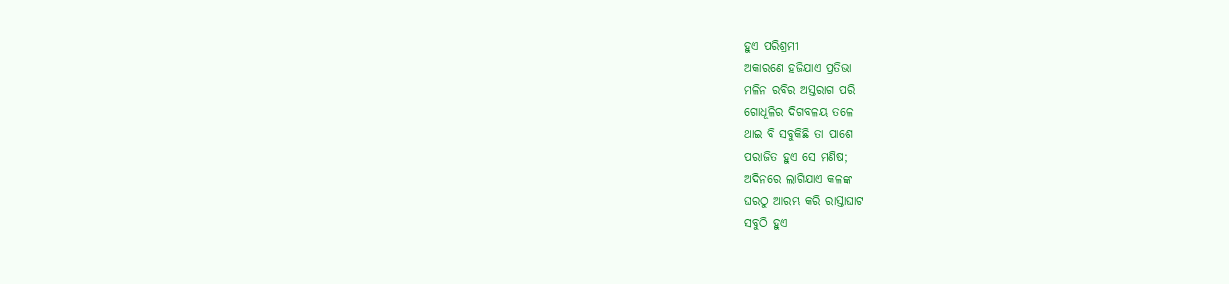ହୁଏ ପରିଶ୍ରମୀ
ଅକାରଣେ ହଜିଯାଏ ପ୍ରତିଭା
ମଳିନ ରବିର ଅସ୍ତରାଗ ପରି
ଗୋଧୂଳିର ଦିଗବଳୟ ତଳେ
ଥାଇ ବି ସବୁକିଛି ତା ପାଶେ
ପରାଜିତ ହୁଏ ସେ ମଣିଷ;
ଅଦିନରେ ଲାଗିଯାଏ କଳଙ୍କ
ଘରଠୁ ଆରମ୍ଭ କରି ରାସ୍ତାଘାଟ
ସବୁଠି ହୁଏ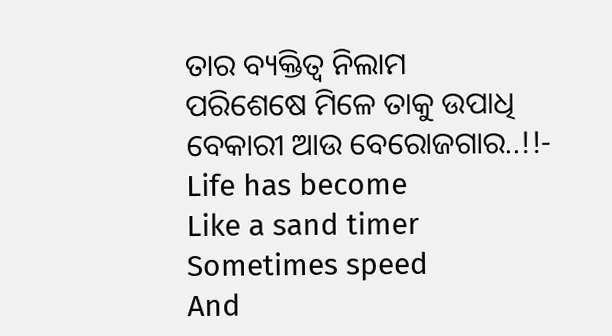ତାର ବ୍ୟକ୍ତିତ୍ଵ ନିଲାମ
ପରିଶେଷେ ମିଳେ ତାକୁ ଉପାଧି
ବେକାରୀ ଆଉ ବେରୋଜଗାର..!!-
Life has become
Like a sand timer
Sometimes speed
And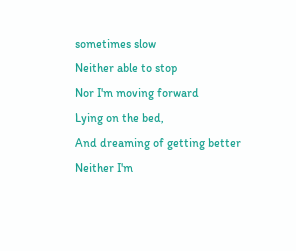sometimes slow
Neither able to stop
Nor I'm moving forward
Lying on the bed,
And dreaming of getting better
Neither I'm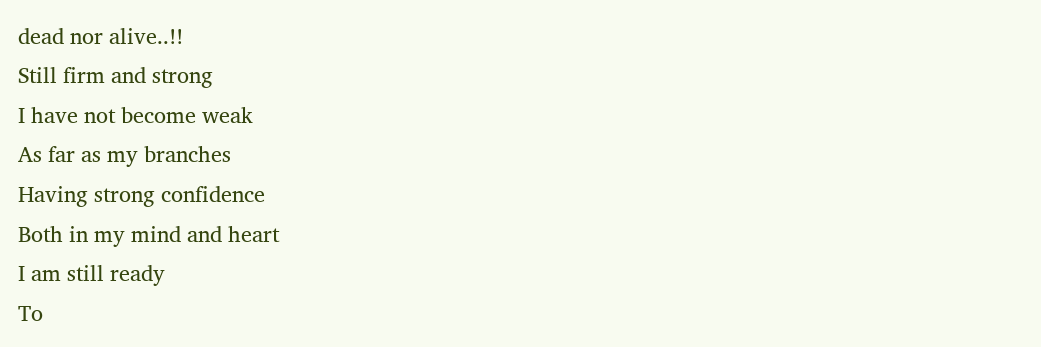dead nor alive..!!
Still firm and strong
I have not become weak
As far as my branches
Having strong confidence
Both in my mind and heart
I am still ready
To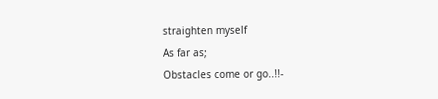straighten myself
As far as;
Obstacles come or go..!!-